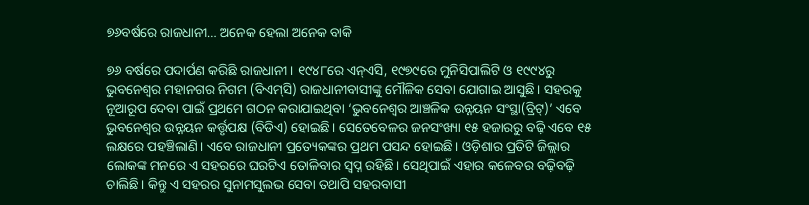୭୬ବର୍ଷରେ ରାଜଧାନୀ… ଅନେକ ହେଲା ଅନେକ ବାକି

୭୬ ବର୍ଷରେ ପଦାର୍ପଣ କରିଛି ରାଜଧାନୀ। ୧୯୪୮ରେ ଏନ୍‌ଏସି, ୧୯୭୯ରେ ମୁନିସିପାଲିଟି ଓ ୧୯୯୪ରୁ ଭୁବନେଶ୍ୱର ମହାନଗର ନିଗମ (ବିଏମ୍‌ସି) ରାଜଧାନୀବାସୀଙ୍କୁ ମୌଳିକ ସେବା ଯୋଗାଇ ଆସୁଛି। ସହରକୁ ନୂଆରୂପ ଦେବା ପାଇଁ ପ୍ରଥମେ ଗଠନ କରାଯାଇଥିବା ‘ଭୁବନେଶ୍ୱର ଆଞ୍ଚଳିକ ଉନ୍ନୟନ ସଂସ୍ଥା(ବ୍ରିଟ୍‌)’ ଏବେ ଭୁବନେଶ୍ୱର ଉନ୍ନୟନ କର୍ତ୍ତୃପକ୍ଷ (ବିଡିଏ) ହୋଇଛି। ସେତେବେ‌ଳର ଜନସଂଖ୍ୟା ୧୫ ହଜାରରୁ ବଢ଼ି ଏବେ ୧୫ ଲକ୍ଷରେ ପହଞ୍ଚିଲାଣି। ଏବେ ରାଜଧାନୀ ପ୍ରତ୍ୟେକଙ୍କର ପ୍ରଥମ ପସନ୍ଦ ହୋଇଛି। ଓଡ଼ିଶାର ପ୍ରତିଟି ଜିଲ୍ଲାର ଲୋକଙ୍କ ମନରେ ଏ ସହରରେ ଘରଟିଏ ତୋଳିବାର ସ୍ବପ୍ନ ରହିଛି। ସେଥିପାଇଁ ଏହାର କଳେବର ବଢ଼ିବଢ଼ି ଚାଲିଛି। କିନ୍ତୁ ଏ ସହରର ସୁନାମସୁଲଭ ସେବା ତଥାପି ସହରବାସୀ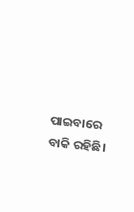ପାଇବାରେ ବାକି ରହିଛି।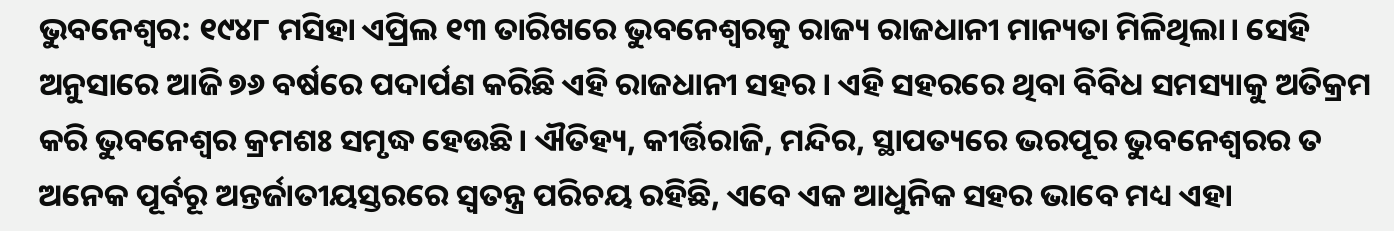ଭୁବନେଶ୍ବର: ୧୯୪୮ ମସିହା ଏପ୍ରିଲ ୧୩ ତାରିଖରେ ଭୁବନେଶ୍ବରକୁ ରାଜ୍ୟ ରାଜଧାନୀ ମାନ୍ୟତା ମିଳିଥିଲା। ସେହି ଅନୁସାରେ ଆଜି ୭୬ ବର୍ଷରେ ପଦାର୍ପଣ କରିଛି ଏହି ରାଜଧାନୀ ସହର। ଏହି ସହରରେ ଥିବା ବିବିଧ ସମସ୍ୟାକୁ ଅତିକ୍ରମ କରି ଭୁବନେଶ୍ବର କ୍ରମଶଃ ସମୃଦ୍ଧ ହେଉଛି। ଐତିହ୍ୟ, କୀର୍ତ୍ତିରାଜି, ମନ୍ଦିର, ସ୍ଥାପତ୍ୟରେ ଭରପୂର ଭୁବନେଶ୍ବରର ତ ଅନେକ ପୂର୍ବରୂ ଅନ୍ତର୍ଜାତୀୟସ୍ତରରେ ସ୍ବତନ୍ତ୍ର ପରିଚୟ ରହିଛି, ଏବେ ଏକ ଆଧୁନିକ ସହର ଭାବେ ମଧ୍ୟ ଏହା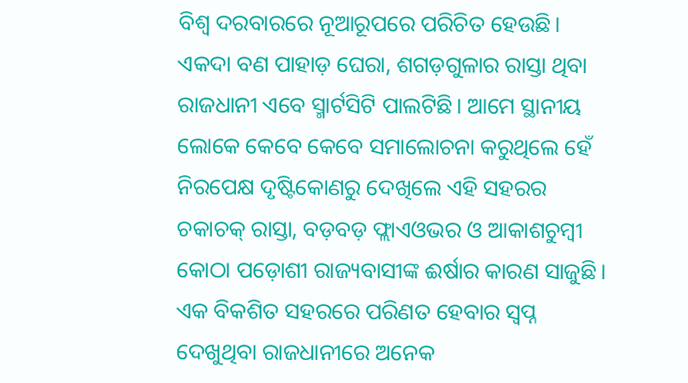ବିଶ୍ବ ଦରବାରରେ ନୂଆରୂପରେ ପରିଚିତ ହେଉଛି। ଏକଦା ବଣ ପାହାଡ଼ ଘେରା, ଶଗଡ଼ଗୁଳାର ରାସ୍ତା ଥିବା ରାଜଧାନୀ ଏବେ ସ୍ମାର୍ଟସିଟି ପାଲଟିଛି। ଆମେ ସ୍ଥାନୀୟ ଲୋକେ କେବେ କେବେ ସମାଲୋଚନା କରୁଥିଲେ ହେଁ ନିରପେକ୍ଷ ଦୃଷ୍ଟିକୋଣରୁ ଦେଖିଲେ ଏହି ସହରର ଚକାଚକ୍ ରାସ୍ତା, ବଡ଼ବଡ଼ ଫ୍ଲାଏଓଭର ଓ ଆକାଶଚୁମ୍ବୀ କୋଠା ପଡ଼ୋଶୀ ରାଜ୍ୟବାସୀଙ୍କ ଈର୍ଷାର କାରଣ ସାଜୁଛି। ଏକ ବିକଶିତ ସହରରେ ପରିଣତ ହେବାର ସ୍ୱପ୍ନ ଦେଖୁଥିବା ରାଜଧାନୀରେ ଅନେକ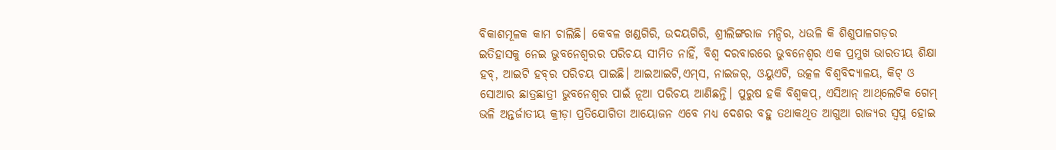ବିକାଶମୂଳକ କାମ ଚାଲିଛି। କେବଳ ଖଣ୍ଡଗିରି, ଉଦୟଗିରି, ଶ୍ରୀଲିଙ୍ଗରାଜ ମନ୍ଦିର, ଧଉଳି କି ଶିଶୁପାଳଗଡ଼ର ଇତିହାସକୁ ନେଇ ଭୁବନେଶ୍ବରର ପରିଚୟ ସୀମିତ ନାହିଁ, ବିଶ୍ବ ଦରବାରରେ ଭୁବନେଶ୍ବର ଏକ ପ୍ରମୁଖ ଭାରତୀୟ ଶିକ୍ଷା ହବ୍, ଆଇଟି ହବ୍‌ର ପରିଚୟ ପାଇଛି। ଆଇଆଇଟି,ଏମ୍‌ସ, ନାଇଜର୍, ଓୟୁଏଟି, ଉତ୍କଳ ବିଶ୍ବବିଦ୍ୟାଳୟ, କିଟ୍ ଓ ସୋଆର ଛାତ୍ରଛାତ୍ରୀ ଭୁବନେଶ୍ବର ପାଇଁ ନୂଆ ପରିଚୟ ଆଣିଛନ୍ତି। ପୁରୁଷ ହକି ବିଶ୍ବକପ୍, ଏସିଆନ୍ ଆଥ୍‌ଲେଟିକ ଗେମ୍ ଭଳି ଅନ୍ତର୍ଜାତୀୟ କ୍ରୀଡ଼ା ପ୍ରତିଯୋଗିତା ଆୟୋଜନ ଏବେ ମଧ୍ୟ ଦେଶର ବହୁ ତଥାକଥିତ ଆଗୁଆ ରାଜ୍ୟର ସ୍ବପ୍ନ ହୋଇ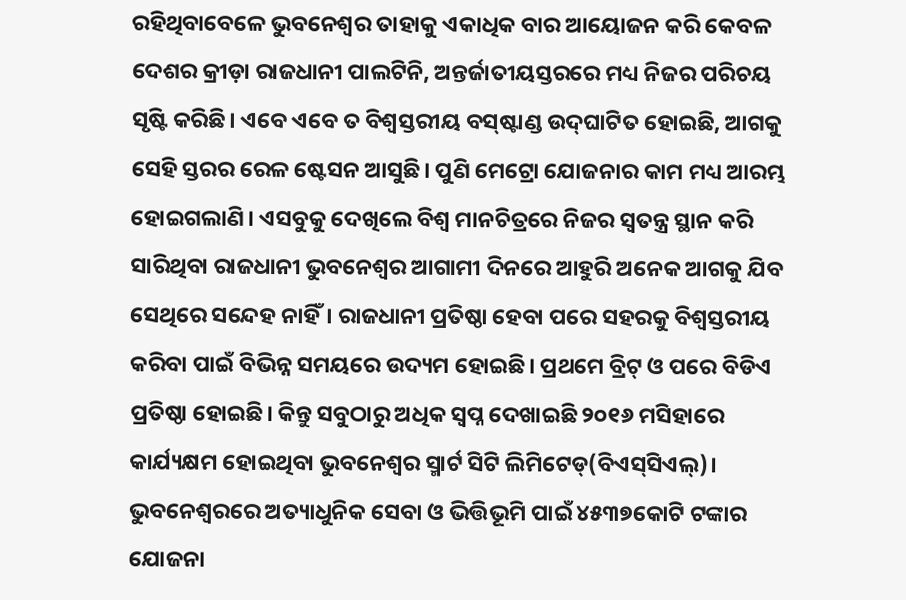ରହିଥିବାବେଳେ ଭୁବନେଶ୍ବର ତାହାକୁ ଏକାଧିକ ବାର ଆୟୋଜନ କରି କେବଳ ଦେଶର କ୍ରୀଡ଼ା ରାଜଧାନୀ ପାଲଟିନି, ଅନ୍ତର୍ଜାତୀୟସ୍ତରରେ ମଧ୍ୟ ନିଜର ପରିଚୟ ସୃ‌ଷ୍ଟି କରିଛି। ଏବେ ଏବେ ତ ବିଶ୍ବସ୍ତରୀୟ ବସ୍‌ଷ୍ଟାଣ୍ଡ ଉଦ୍‌ଘାଟିତ ହୋଇଛି, ଆଗକୁ ସେହି ସ୍ତରର ରେଳ ଷ୍ଟେସନ ଆସୁଛି। ପୁଣି ମେଟ୍ରୋ ଯୋଜନାର କାମ ମଧ୍ୟ ଆରମ୍ଭ ହୋଇଗଲାଣି। ଏସବୁକୁ ଦେଖିଲେ ବିଶ୍ବ ମାନଚିତ୍ରରେ ନିଜର ସ୍ବତନ୍ତ୍ର ସ୍ଥାନ କରି ସାରିଥିବା ରାଜଧାନୀ ଭୁବନେଶ୍ବର ଆଗାମୀ ଦିନରେ ଆହୁରି ଅନେକ ଆଗକୁ ଯିବ ସେଥିରେ ସନ୍ଦେହ ନାହିଁ। ରାଜଧାନୀ ପ୍ରତିଷ୍ଠା ହେବା ପରେ ସହରକୁ ବିଶ୍ବସ୍ତରୀୟ କରିବା ପାଇଁ ବିଭିନ୍ନ ସମୟରେ ଉଦ୍ୟମ ହୋଇଛି। ପ୍ରଥମେ ବ୍ରିଟ୍‌ ଓ ପରେ ବିଡିଏ ପ୍ରତିଷ୍ଠା ହୋଇଛି। କିନ୍ତୁ ସବୁଠାରୁ ଅଧିକ ସ୍ବପ୍ନ ଦେଖାଇଛି ୨୦୧୬ ମସିହାରେ କାର୍ଯ୍ୟକ୍ଷମ ହୋଇଥିବା ଭୁବନେଶ୍ବର ସ୍ମାର୍ଟ ସିଟି ଲିମିଟେଡ୍‌(ବିଏସ୍‌ସିଏଲ୍‌)। ଭୁବନେଶ୍ବରରେ ଅତ୍ୟାଧୁନିକ ସେବା ଓ ଭିତ୍ତିଭୂମି ପାଇଁ ୪୫୩୭କୋଟି ଟଙ୍କାର ଯୋଜନା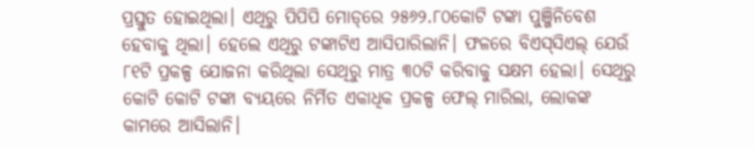ପ୍ରସ୍ତୁତ ହୋଇଥିଲା। ଏଥିରୁ ପିପିପି ମୋଡ୍‌ରେ ୨୫୬୨.୮୦କୋଟି ଟଙ୍କା ପୁଞ୍ଜିନିବେଶ ହେବାକୁ ଥିଲା। ହେଲେ ଏଥିରୁ ଟଙ୍କାଟିଏ ଆସିପାରିଲାନି। ଫଳରେ ବିଏସ୍‌ସିଏଲ୍‌ ଯେଉଁ ୮୧ଟି ପ୍ରକଳ୍ପ ଯୋଜନା କରିଥିଲା ସେଥିରୁ ମାତ୍ର ୩୦ଟି କରିବାକୁ ସକ୍ଷମ ହେଲା। ସେଥିରୁ କୋଟି କୋଟି ଟଙ୍କା ବ୍ୟୟରେ ନିର୍ମିତ ଏକାଧିକ ପ୍ରକଳ୍ପ ଫେଲ୍‌ ମାରିଲା, ଲୋକଙ୍କ କାମରେ ଆସିଲାନି।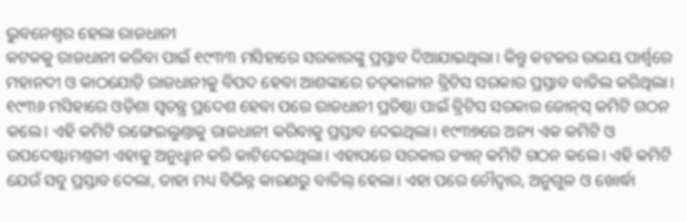ଭୁବନେଶ୍ବର ହେଲା ରାଜଧାନୀ
କଟକକୁ ରାଜଧାନୀ କରିବା ପାଇଁ ୧୯୩୩ ମସିହାରେ ସରକାରଙ୍କୁ ପ୍ରସ୍ତାବ ଦିଆଯାଇଥିଲା। କିନ୍ତୁ କଟକର ଉଭୟ ପାର୍ଶ୍ବରେ ମହାନଦୀ ଓ କାଠଯୋଡ଼ି ରାଜଧାନୀକୁ ବିପଦ ହେବା ଆଶଙ୍କାରେ ତତ୍‌କାଳୀନ ବ୍ରିଟିସ ସରକାର ପ୍ରସ୍ତାବ ବାତିଲ କରିଥିଲା। ୧୯୩୬ ମସିହାରେ ଓଡ଼ିଶା ସ୍ବତନ୍ତ୍ର ପ୍ରଦେଶ ହେବା ପରେ ରାଜଧାନୀ ପ୍ରତିଷ୍ଠା ପାଇଁ ବ୍ରିଟିସ ସରକାର ଜୋନ୍‌ସ୍‌ କମିଟି ଗଠନ କଲେ। ଏହି କମିଟି ରଙ୍ଗେଇଲୁଣ୍ତାକୁ ରାଜଧାନୀ କରିବାକୁ ପ୍ରସ୍ତାବ ଦେଇଥିଲା। ୧୯୩୭ରେ ଅନ୍ୟ ଏକ କମିଟି ଓ ଉପଦେଷ୍ଟାମଣ୍ତଳୀ ଏହାକୁ ଅନୁଧୢାନ କରି କାଟିଦେଇଥିଲା। ଏହାପରେ ସରକାର ଡ୍ୟାନ୍‌ କମିଟି ଗଠନ କଲେ। ଏହି କମିଟି ଯେଉଁ ସବୁ ପ୍ରସ୍ତାବ ଦେଲା, ତାହା ମଧ୍ୟ ବିଭିନ୍ନ କାରଣରୁ ବାତିଲ୍‌ ହେଲା। ଏହା ପରେ ଚୌଦ୍ବାର, ଅନୁଗୁଳ ଓ ଖୋର୍ଦ୍ଧା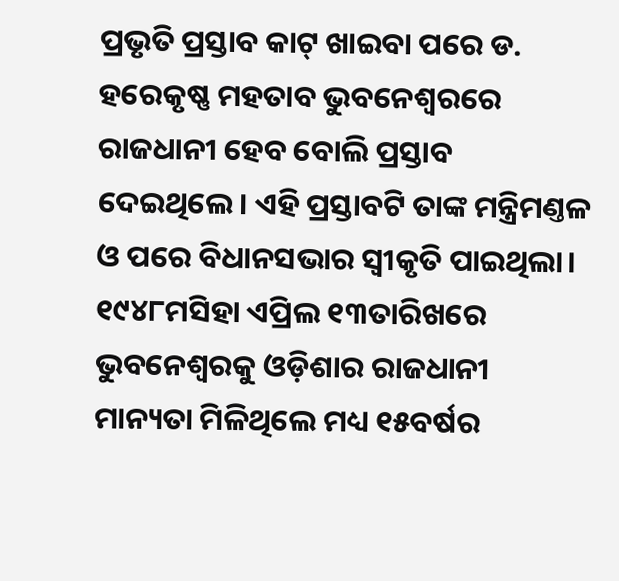ପ୍ରଭୃତି ପ୍ରସ୍ତାବ କାଟ୍‌ ଖାଇବା ପରେ ଡ. ହରେକୃଷ୍ଣ ମହତାବ ଭୁବନେଶ୍ବରରେ ରାଜଧାନୀ ହେବ ବୋଲି ପ୍ରସ୍ତାବ ଦେଇଥିଲେ। ଏହି ପ୍ରସ୍ତାବଟି ତାଙ୍କ ମନ୍ତ୍ରିମଣ୍ତଳ ଓ ପରେ ବିଧାନସଭାର ସ୍ବୀକୃତି ପାଇଥିଲା। ୧୯୪୮ମସିହା ଏପ୍ରିଲ ୧୩ତାରିଖରେ ଭୁବନେଶ୍ବରକୁ ଓଡ଼ିଶାର ରାଜଧାନୀ ମାନ୍ୟତା ମିଳିଥିଲେ ମଧ୍ୟ ୧୫ବର୍ଷର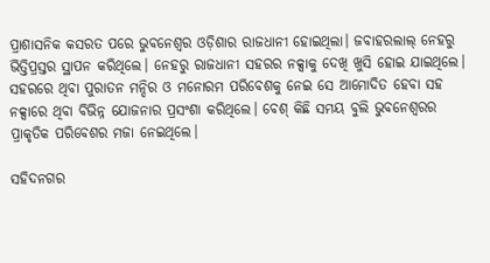ପ୍ରାଶାସନିକ କସରତ ପରେ ଭୁବନେଶ୍ବର ଓଡ଼ିଶାର ରାଜଧାନୀ ହୋଇଥିଲା। ଜବାହରଲାଲ୍‌ ନେହରୁ ଭିତ୍ତିପ୍ରସ୍ତର ସ୍ଥାପନ କରିଥିଲେ। ନେହରୁ ରାଜଧାନୀ ସହରର ନକ୍ସାକୁ ଦେଖି ଖୁସି ହୋଇ ଯାଇଥିଲେ। ସହରରେ ଥିବା ପୁରାତନ ମନ୍ଦିର ଓ ମନୋରମ ପରିବେଶକୁ ନେଇ ସେ ଆମୋଦିତ ହେବା ସହ ନକ୍ସାରେ ଥିବା ବିଭିନ୍ନ ଯୋଜନାର ପ୍ରସଂଶା କରିଥିଲେ। ବେଶ୍‌ କିଛି ସମୟ ବୁଲି ଭୁବନେଶ୍ବରର ପ୍ରାକୃତିକ ପରିବେଶର ମଜା ନେଇଥିଲେ।

ସହିଦନଗର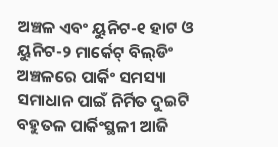ଅଞ୍ଚଳ ଏବଂ ୟୁନିଟ-୧ ହାଟ ଓ ୟୁନିଟ-୨ ମାର୍କେଟ୍ ବିଲ୍‌ଡିଂ ଅଞ୍ଚଳରେ ପାର୍କିଂ ସମସ୍ୟା ସମାଧାନ ପାଇଁ ନିର୍ମିତ ଦୁଇଟି ବହୁତଳ ପାର୍କିଂସ୍ଥଳୀ ଆଜି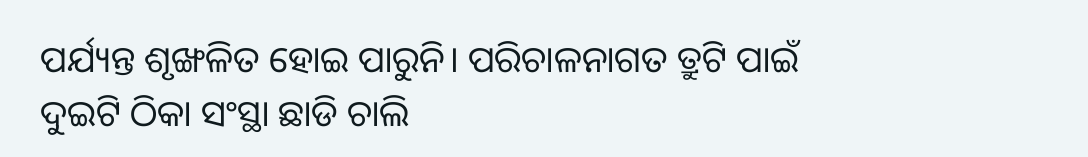ପର୍ଯ୍ୟନ୍ତ ଶୃଙ୍ଖଳିତ ହୋଇ ପାରୁନି। ପରିଚାଳନାଗତ ତ୍ରୁଟି ପାଇଁ ଦୁଇଟି ଠିକା ସଂସ୍ଥା ଛାଡି ଚାଲି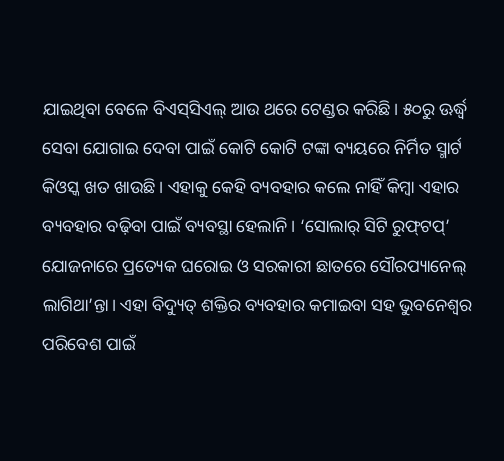ଯାଇଥିବା ବେ‌ଳେ ବିଏସ୍‌ସିଏଲ୍‌ ଆଉ ଥରେ ଟେଣ୍ଡର କରିଛି। ୫୦ରୁ ଊର୍ଦ୍ଧ୍ବ ସେବା ଯୋଗାଇ ଦେବା ପାଇଁ କୋଟି କୋଟି ଟଙ୍କା ବ୍ୟୟରେ ନିର୍ମିତ ସ୍ମାର୍ଟ କିଓସ୍କ ଖତ ଖାଉଛି। ଏହାକୁ କେହି ବ୍ୟବହାର କଲେ ନାହିଁ କିମ୍ବା ଏହାର ବ୍ୟବହାର ବଢ଼ିବା ପାଇଁ ବ୍ୟବସ୍ଥା ହେଲାନି। ‘ସୋଲାର୍‌ ସିଟି ରୁଫ୍‌ଟପ୍‌’ ଯୋଜନାରେ ପ୍ରତ୍ୟେକ ଘରୋଇ ଓ ସରକାରୀ ଛାତରେ ସୌରପ୍ୟାନେଲ୍‌ ଲାଗିଥା’ନ୍ତା। ଏହା ବିଦ୍ୟୁତ୍‌ ଶକ୍ତିର ବ୍ୟବହାର କମାଇବା ସହ ଭୁବନେଶ୍ବର ପରିବେଶ ପାଇଁ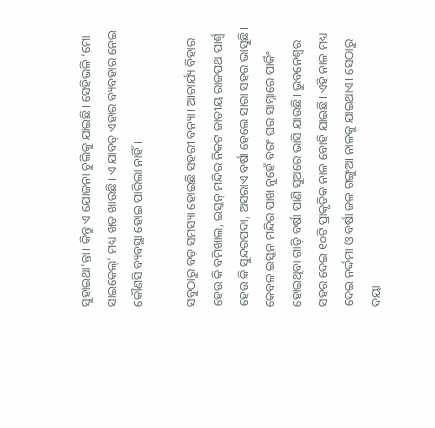ସୁହାଇଥା’ନ୍ତା। କିନ୍ତୁ ଏ ଯୋଜନା ଚୁଲିକୁ ଯାଇଛି। ସେହିଭଳି ‘ମୋ ସାଇକେଲ୍‌’ ମଧ୍ୟ ଖତ ଖାଉଛି। ଏ ଯାବତ୍‌ ଏହାର ବ୍ୟବହାର ନେଇ କୌଣସି ବ୍ୟବସ୍ଥା ହୋଇ ପାରିଲା ନାହିଁ।

ସବୁଠାରୁ ବଡ଼ ସମସ୍ୟା ହୋଇଛି ସହରୀ ବନ୍ୟା। ଆଚାର୍ଯ୍ୟ ବିହାର ହେଉ କି ବମିଖାଲ, ଇସ୍କନ୍ ମନ୍ଦିର ନିକଟ ଜାତୀୟ ରାଜପଥ ପାର୍ଶ୍ବ ହେଉ କି ସୁନ୍ଦରପଦା, ଅସରାଏ ବର୍ଷା ହେଲେ ସାରା ସହର ଭାସୁଛି। କେବଳ ଇସ୍କନ ମନ୍ଦିର ପାଖ ନୁହେଁ ବରଂ ଘର ସାମ୍ନାରେ ପାର୍କିଂ ହୋଇଥିବା ଗାଡ଼ି ବର୍ଷା ପାଣି ସୁଅରେ ଭାସି ଯାଉଛି। ଭୁବନେଶ୍ୱର ସହର ‌ଦେଇ ୧୦ଟି ପ୍ରାକୃତିକ ନାଳ ବୋହି ଯାଇଛି। ଏହି ନାଳ ମଧ୍ୟ ଦେଇ ନର୍ଦ୍ଦମା ଓ ବର୍ଷା ଜଳ ଗଙ୍ଗୁଆ ନାଳକୁ ଯାଇଥାଏ। ସେଠାରୁ ଦୟା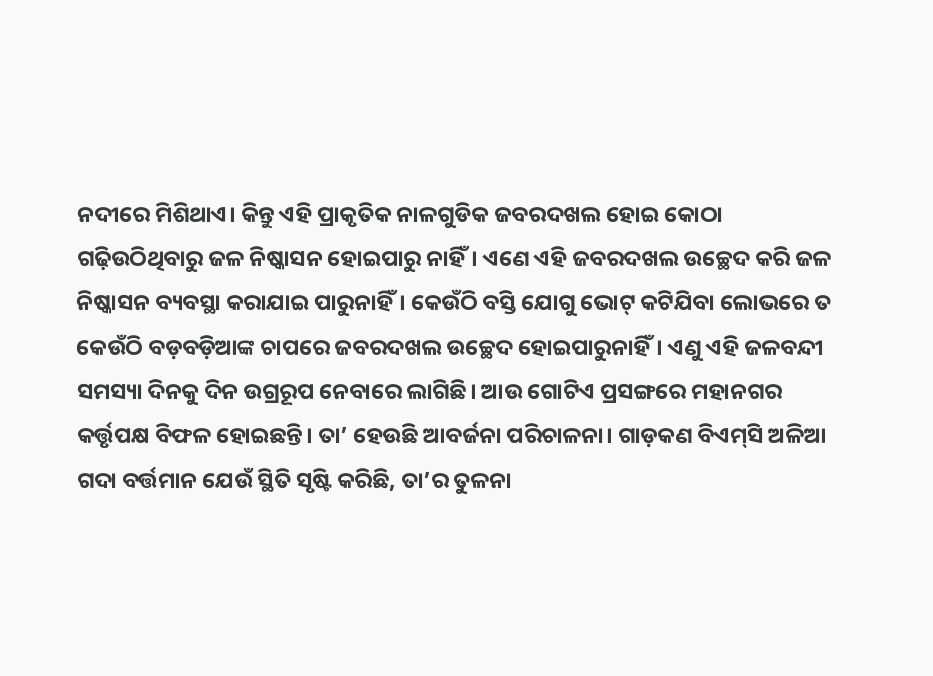ନଦୀରେ ମିଶିଥାଏ। କିନ୍ତୁ ଏହି ପ୍ରାକୃତିକ ନାଳଗୁଡିକ ଜବରଦଖଲ ହୋଇ କୋଠା ଗଢ଼ିଉଠିଥିବାରୁ ଜଳ ନିଷ୍କାସନ ହୋଇପାରୁ ନାହିଁ। ଏଣେ ଏହି ଜବରଦଖଲ ଉଚ୍ଛେଦ କରି ଜଳ ନିଷ୍କାସନ ବ୍ୟବସ୍ଥା କରାଯାଇ ପାରୁନାହିଁ। କେଉଁଠି ବସ୍ତି ଯୋଗୁ ଭୋଟ୍‌ କଟିଯିବା ଲୋଭରେ ତ କେଉଁଠି ବଡ଼ବଡ଼ିଆଙ୍କ ଚାପରେ ଜବରଦଖଲ ଉଚ୍ଛେଦ ହୋଇପାରୁନାହିଁ। ଏଣୁ ଏହି ଜଳବନ୍ଦୀ ସମସ୍ୟା ଦିନକୁ ଦିନ ଉଗ୍ରରୂପ ନେବାରେ ଲାଗିଛି। ଆଉ ଗୋଟିଏ ପ୍ରସଙ୍ଗରେ ମହାନଗର କର୍ତ୍ତୃପକ୍ଷ ବିଫଳ ହୋଇଛନ୍ତି। ତା’ ହେଉଛି ଆବର୍ଜନା ପରିଚାଳନା। ଗାଡ଼କଣ ବିଏମ୍‌ସି ଅଳିଆ ଗଦା ବର୍ତ୍ତମାନ ଯେଉଁ ସ୍ଥିତି ସୃଷ୍ଟି କରିଛି, ତା’ର ତୁଳନା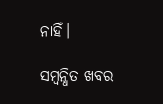ନାହିଁ।

ସମ୍ବନ୍ଧିତ ଖବର